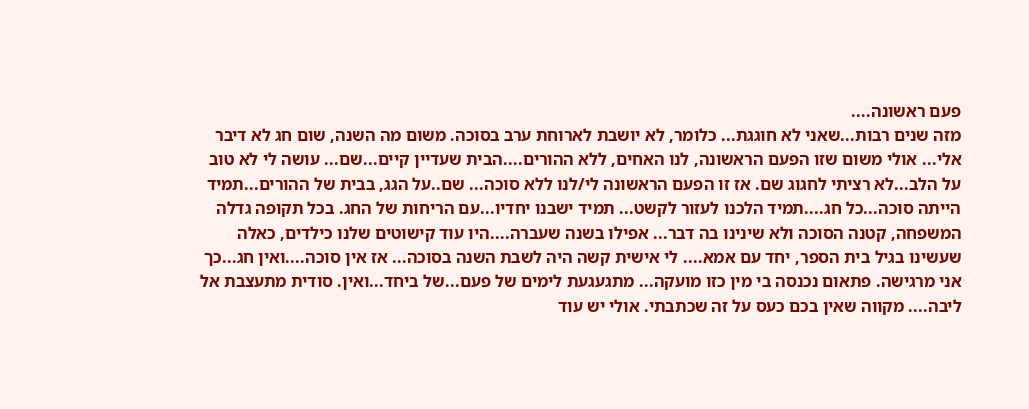פעם ראשונה....
מזה שנים רבות...שאני לא חוגגת... כלומר, לא יושבת לארוחת ערב בסוכה. משום מה השנה, שום חג לא דיבר אלי... אולי משום שזו הפעם הראשונה, לנו האחים, ללא ההורים....הבית שעדיין קיים...שם... עושה לי לא טוב על הלב...לא רציתי לחגוג שם. אז זו הפעם הראשונה לי/לנו ללא סוכה... שם..על הגג, בבית של ההורים...תמיד הייתה סוכה...כל חג....תמיד הלכנו לעזור לקשט... תמיד ישבנו יחדיו...עם הריחות של החג. בכל תקופה גדלה המשפחה, קטנה הסוכה ולא שינינו בה דבר... אפילו בשנה שעברה....היו עוד קישוטים שלנו כילדים, כאלה שעשינו בגיל בית הספר, יחד עם אמא.... לי אישית קשה היה לשבת השנה בסוכה... אז אין סוכה....ואין חג...כך אני מרגישה. פתאום נכנסה בי מין כזו מועקה... מתגעגעת לימים של פעם...של ביחד...ואין. סודית מתעצבת אל ליבה.... מקווה שאין בכם כעס על זה שכתבתי. אולי יש עוד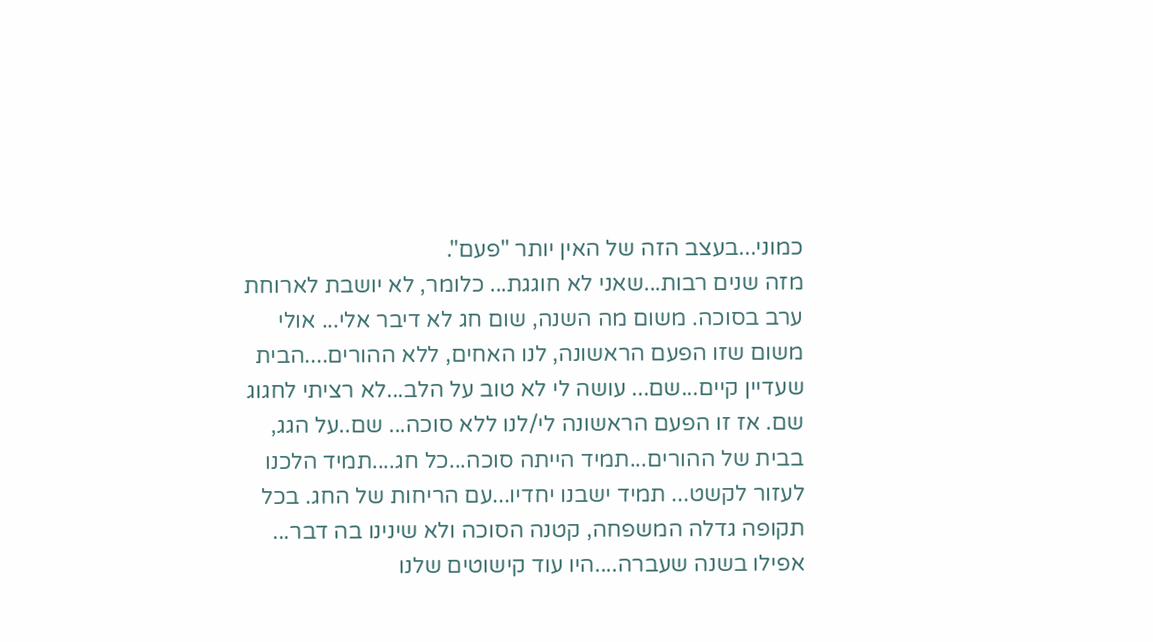כמוני...בעצב הזה של האין יותר "פעם".
מזה שנים רבות...שאני לא חוגגת... כלומר, לא יושבת לארוחת ערב בסוכה. משום מה השנה, שום חג לא דיבר אלי... אולי משום שזו הפעם הראשונה, לנו האחים, ללא ההורים....הבית שעדיין קיים...שם... עושה לי לא טוב על הלב...לא רציתי לחגוג שם. אז זו הפעם הראשונה לי/לנו ללא סוכה... שם..על הגג, בבית של ההורים...תמיד הייתה סוכה...כל חג....תמיד הלכנו לעזור לקשט... תמיד ישבנו יחדיו...עם הריחות של החג. בכל תקופה גדלה המשפחה, קטנה הסוכה ולא שינינו בה דבר... אפילו בשנה שעברה....היו עוד קישוטים שלנו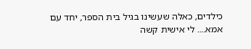כילדים, כאלה שעשינו בגיל בית הספר, יחד עם אמא.... לי אישית קשה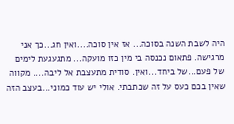היה לשבת השנה בסוכה... אז אין סוכה....ואין חג...כך אני מרגישה. פתאום נכנסה בי מין כזו מועקה... מתגעגעת לימים של פעם...של ביחד...ואין. סודית מתעצבת אל ליבה.... מקווה שאין בכם כעס על זה שכתבתי. אולי יש עוד כמוני...בעצב הזה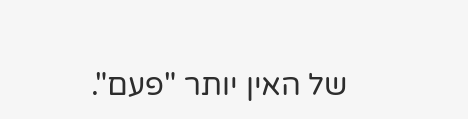של האין יותר "פעם".